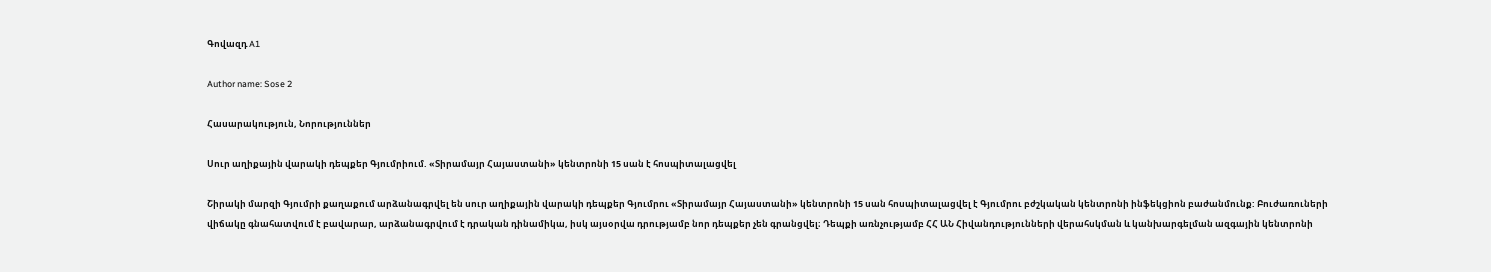Գովազդ A1

Author name: Sose 2

Հասարակություն, Նորություններ

Սուր աղիքային վարակի դեպքեր Գյումրիում. «Տիրամայր Հայաստանի» կենտրոնի 15 սան է հոսպիտալացվել

Շիրակի մարզի Գյումրի քաղաքում արձանագրվել են սուր աղիքային վարակի դեպքեր Գյումրու «Տիրամայր Հայաստանի» կենտրոնի 15 սան հոսպիտալացվել է Գյումրու բժշկական կենտրոնի ինֆեկցիոն բաժանմունք: Բուժառուների վիճակը գնահատվում է բավարար, արձանագրվում է դրական դինամիկա, իսկ այսօրվա դրությամբ նոր դեպքեր չեն գրանցվել։ Դեպքի առնչությամբ ՀՀ ԱՆ Հիվանդությունների վերահսկման և կանխարգելման ազգային կենտրոնի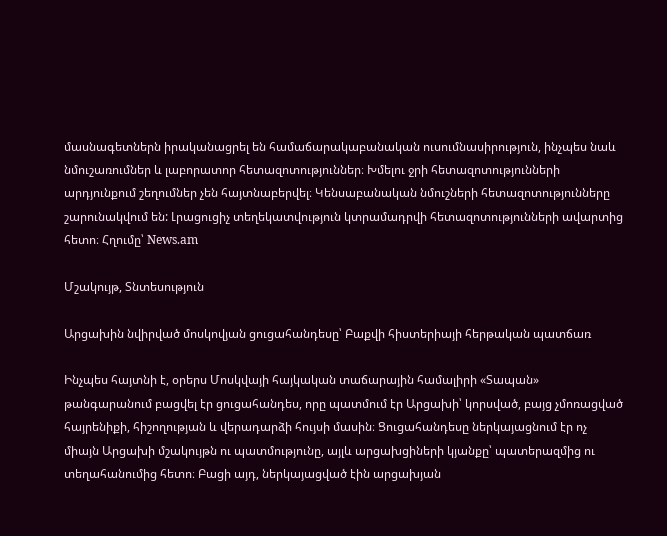մասնագետներն իրականացրել են համաճարակաբանական ուսումնասիրություն, ինչպես նաև նմուշառումներ և լաբորատոր հետազոտություններ։ Խմելու ջրի հետազոտությունների արդյունքում շեղումներ չեն հայտնաբերվել։ Կենսաբանական նմուշների հետազոտությունները շարունակվում են: Լրացուցիչ տեղեկատվություն կտրամադրվի հետազոտությունների ավարտից հետո։ Հղումը՝ News.am

Մշակույթ, Տնտեսություն

Արցախին նվիրված մոսկովյան ցուցահանդեսը՝ Բաքվի հիստերիայի հերթական պատճառ

Ինչպես հայտնի է, օրերս Մոսկվայի հայկական տաճարային համալիրի «Տապան» թանգարանում բացվել էր ցուցահանդես, որը պատմում էր Արցախի՝ կորսված, բայց չմոռացված հայրենիքի, հիշողության և վերադարձի հույսի մասին։ Ցուցահանդեսը ներկայացնում էր ոչ միայն Արցախի մշակույթն ու պատմությունը, այլև արցախցիների կյանքը՝ պատերազմից ու տեղահանումից հետո։ Բացի այդ, ներկայացված էին արցախյան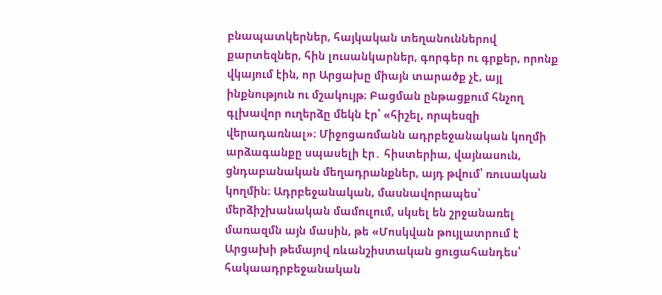բնապատկերներ, հայկական տեղանուններով քարտեզներ, հին լուսանկարներ, գորգեր ու գրքեր, որոնք վկայում էին, որ Արցախը միայն տարածք չէ, այլ ինքնություն ու մշակույթ։ Բացման ընթացքում հնչող գլխավոր ուղերձը մեկն էր՝ «հիշել, որպեսզի վերադառնալ»։ Միջոցառմանն ադրբեջանական կողմի արձագանքը սպասելի էր․ հիստերիա, վայնասուն, ցնդաբանական մեղադրանքներ, այդ թվում՝ ռուսական կողմին։ Ադրբեջանական, մասնավորապես՝ մերձիշխանական մամուլում, սկսել են շրջանառել մառազմն այն մասին, թե «Մոսկվան թույլատրում է Արցախի թեմայով ռևանշիստական ցուցահանդես՝ հակաադրբեջանական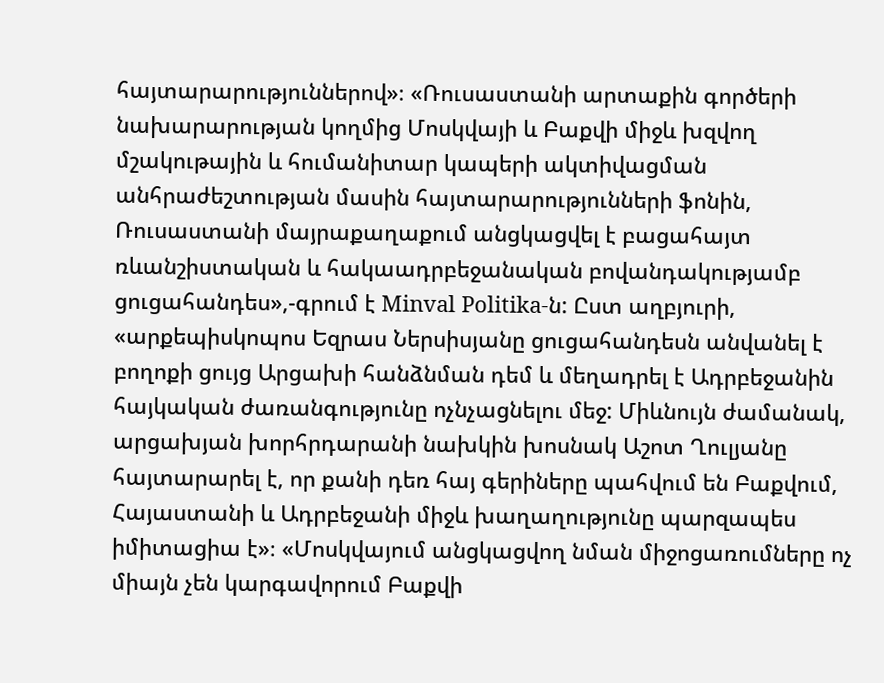հայտարարություններով»։ «Ռուսաստանի արտաքին գործերի նախարարության կողմից Մոսկվայի և Բաքվի միջև խզվող մշակութային և հումանիտար կապերի ակտիվացման անհրաժեշտության մասին հայտարարությունների ֆոնին, Ռուսաստանի մայրաքաղաքում անցկացվել է բացահայտ ռևանշիստական և հակաադրբեջանական բովանդակությամբ ցուցահանդես»,-գրում է Minval Politika-ն: Ըստ աղբյուրի, «արքեպիսկոպոս Եզրաս Ներսիսյանը ցուցահանդեսն անվանել է բողոքի ցույց Արցախի հանձնման դեմ և մեղադրել է Ադրբեջանին հայկական ժառանգությունը ոչնչացնելու մեջ: Միևնույն ժամանակ, արցախյան խորհրդարանի նախկին խոսնակ Աշոտ Ղուլյանը հայտարարել է, որ քանի դեռ հայ գերիները պահվում են Բաքվում, Հայաստանի և Ադրբեջանի միջև խաղաղությունը պարզապես իմիտացիա է»։ «Մոսկվայում անցկացվող նման միջոցառումները ոչ միայն չեն կարգավորում Բաքվի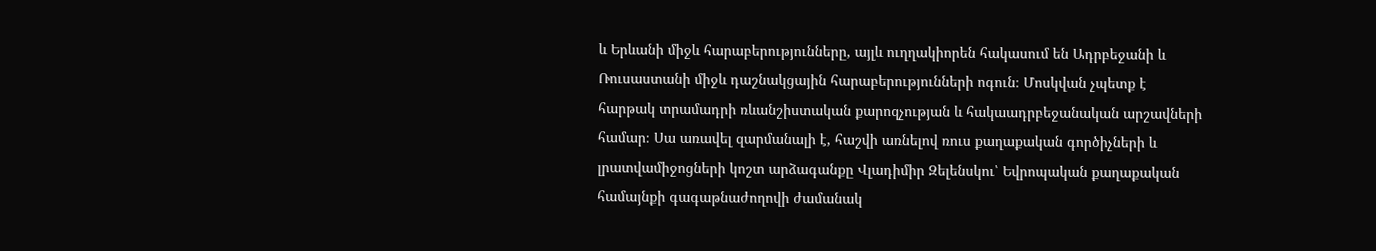և Երևանի միջև հարաբերությունները, այլև ուղղակիորեն հակասում են Ադրբեջանի և Ռուսաստանի միջև դաշնակցային հարաբերությունների ոգուն։ Մոսկվան չպետք է հարթակ տրամադրի ռևանշիստական քարոզչության և հակաադրբեջանական արշավների համար։ Սա առավել զարմանալի է, հաշվի առնելով ռուս քաղաքական գործիչների և լրատվամիջոցների կոշտ արձագանքը Վլադիմիր Զելենսկու՝ Եվրոպական քաղաքական համայնքի գագաթնաժողովի ժամանակ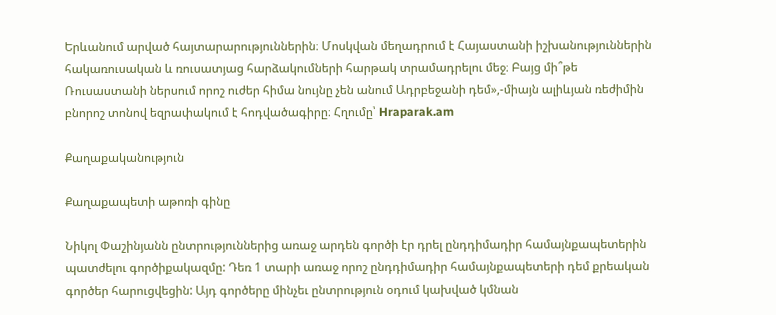Երևանում արված հայտարարություններին։ Մոսկվան մեղադրում է Հայաստանի իշխանություններին հակառուսական և ռուսատյաց հարձակումների հարթակ տրամադրելու մեջ։ Բայց մի՞թե Ռուսաստանի ներսում որոշ ուժեր հիմա նույնը չեն անում Ադրբեջանի դեմ»,-միայն ալիևյան ռեժիմին բնորոշ տոնով եզրափակում է հոդվածագիրը։ Հղումը՝ Hraparak.am

Քաղաքականություն

Քաղաքապետի աթոռի գինը

Նիկոլ Փաշինյանն ընտրություններից առաջ արդեն գործի էր դրել ընդդիմադիր համայնքապետերին պատժելու գործիքակազմը: Դեռ 1 տարի առաջ որոշ ընդդիմադիր համայնքապետերի դեմ քրեական գործեր հարուցվեցին: Այդ գործերը մինչեւ ընտրություն օդում կախված կմնան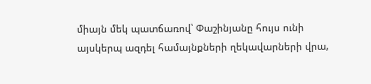միայն մեկ պատճառով՝ Փաշինյանը հույս ունի այսկերպ ազդել համայնքների ղեկավարների վրա,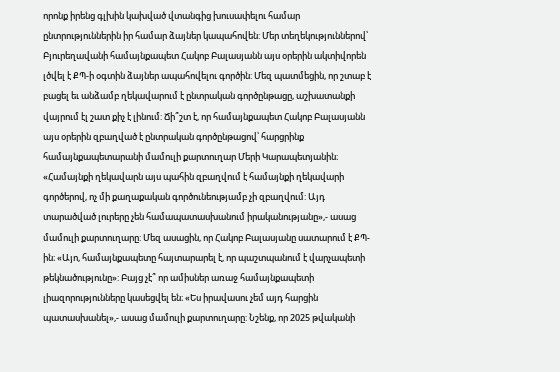որոնք իրենց գլխին կախված վտանգից խուսափելու համար ընտրություններին իր համար ձայներ կապահովեն: Մեր տեղեկություններով՝ Բյուրեղավանի համայնքապետ Հակոբ Բալասյանն այս օրերին ակտիվորեն լծվել է ՔՊ-ի օգտին ձայներ ապահովելու գործին: Մեզ պատմեցին, որ շտաբ է բացել եւ անձամբ ղեկավարում է ընտրական գործընթացը, աշխատանքի վայրում էլ շատ քիչ է լինում: Ճի՞շտ է, որ համայնքապետ Հակոբ Բալասյանն այս օրերին զբաղված է ընտրական գործընթացով՝ հարցրինք համայնքապետարանի մամուլի քարտուղար Մերի Կարապետյանին։ «Համայնքի ղեկավարն այս պահին զբաղվում է համայնքի ղեկավարի գործերով, ոչ մի քաղաքական գործունեությամբ չի զբաղվում: Այդ տարածված լուրերը չեն համապատասխանում իրականությանը»,- ասաց մամուլի քարտուղարը: Մեզ ասացին, որ Հակոբ Բալասյանը սատարում է ՔՊ-ին։ «Այո, համայնքապետը հայտարարել է, որ պաշտպանում է վարչապետի թեկնածությունը»: Բայց չէ՞ որ ամիսներ առաջ համայնքապետի լիազորությունները կասեցվել են։ «Ես իրավասու չեմ այդ հարցին պատասխանել»,- ասաց մամուլի քարտուղարը: Նշենք, որ 2025 թվականի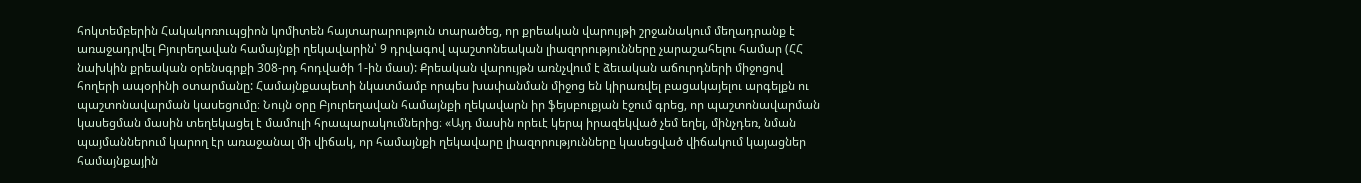հոկտեմբերին Հակակոռուպցիոն կոմիտեն հայտարարություն տարածեց, որ քրեական վարույթի շրջանակում մեղադրանք է առաջադրվել Բյուրեղավան համայնքի ղեկավարին՝ 9 դրվագով պաշտոնեական լիազորությունները չարաշահելու համար (ՀՀ նախկին քրեական օրենսգրքի 308-րդ հոդվածի 1-ին մաս): Քրեական վարույթն առնչվում է ձեւական աճուրդների միջոցով հողերի ապօրինի օտարմանը: Համայնքապետի նկատմամբ որպես խափանման միջոց են կիրառվել բացակայելու արգելքն ու պաշտոնավարման կասեցումը։ Նույն օրը Բյուրեղավան համայնքի ղեկավարն իր ֆեյսբուքյան էջում գրեց, որ պաշտոնավարման կասեցման մասին տեղեկացել է մամուլի հրապարակումներից։ «Այդ մասին որեւէ կերպ իրազեկված չեմ եղել, մինչդեռ, նման պայմաններում կարող էր առաջանալ մի վիճակ, որ համայնքի ղեկավարը լիազորությունները կասեցված վիճակում կայացներ համայնքային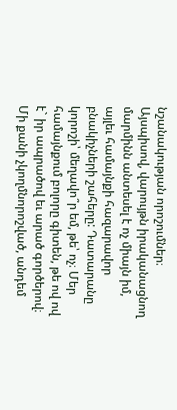նշանակության որոշումներ։ Այսպիսով, վարույթն իրականացնող մարմինն անտեսել է ոչ միայն իմ, այլեւ համայնքի հազարավոր բնակիչների շահերը: Դատարանը կորոշի՝ մեղավո՞ր եմ, թե՝ ոչ։ Մեր համայնքում բոլորը գիտեն, թե ով ով է` իր ապրածով եւ արած գործերով։ Մի քանի չկողմնորոշված, անդեմ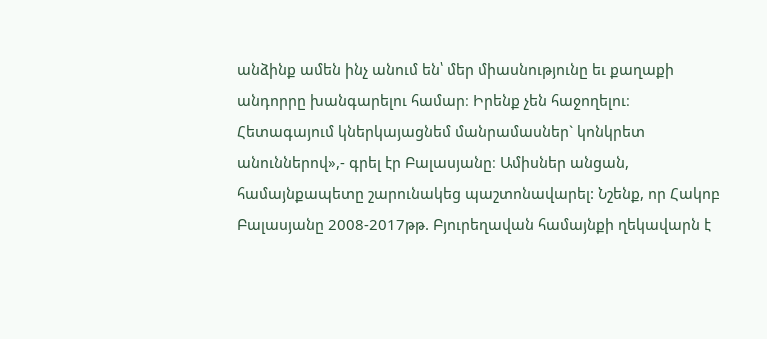անձինք ամեն ինչ անում են՝ մեր միասնությունը եւ քաղաքի անդորրը խանգարելու համար։ Իրենք չեն հաջողելու։ Հետագայում կներկայացնեմ մանրամասներ` կոնկրետ անուններով»,- գրել էր Բալասյանը։ Ամիսներ անցան, համայնքապետը շարունակեց պաշտոնավարել: Նշենք, որ Հակոբ Բալասյանը 2008-2017թթ. Բյուրեղավան համայնքի ղեկավարն է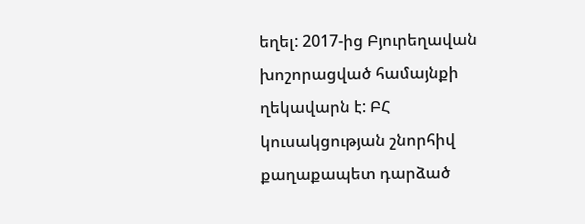եղել: 2017-ից Բյուրեղավան խոշորացված համայնքի ղեկավարն է: ԲՀ կուսակցության շնորհիվ քաղաքապետ դարձած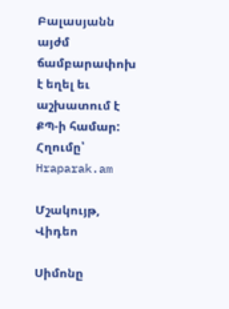Բալասյանն այժմ ճամբարափոխ է եղել եւ աշխատում է ՔՊ-ի համար: Հղումը՝ Hraparak.am

Մշակույթ, Վիդեո

Սիմոնը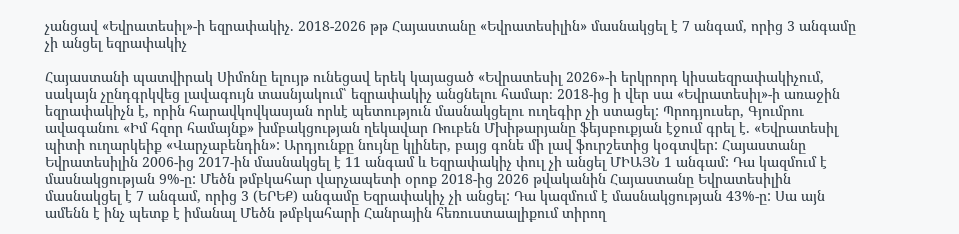չանցավ «Եվրատեսիլ»-ի եզրափակիչ. 2018-2026 թթ Հայաստանը «Եվրատեսիլին» մասնակցել է 7 անգամ, որից 3 անգամը չի անցել եզրափակիչ

Հայաստանի պատվիրակ Սիմոնը ելույթ ունեցավ երեկ կայացած «Եվրատեսիլ 2026»-ի երկրորդ կիսաեզրափակիչում, սակայն չընդգրկվեց լավագույն տասնյակում՝ եզրափակիչ անցնելու համար։ 2018-ից ի վեր սա «Եվրատեսիլ»-ի առաջին եզրափակիչն է, որին հարավկովկասյան որևէ պետություն մասնակցելու ուղեգիր չի ստացել: Պրոդյուսեր, Գյումրու ավագանու «Իմ հզոր համայնք» խմբակցության ղեկավար Ռուբեն Մխիթարյանը ֆեյսբուքյան էջում գրել է. «Եվրատեսիլ պիտի ուղարկեիք «Վարչաբենդին»: Արդյունքը նույնը կլիներ, բայց գոնե մի լավ ֆուրշետից կօգտվեր: Հայաստանը Եվրատեսիլին 2006-ից 2017-ին մասնակցել է 11 անգամ և Եզրափակիչ փուլ չի անցել ՄԻԱՅՆ 1 անգամ: Դա կազմում է մասնակցության 9%-ը: Մեծն թմբկահար վարչապետի օրոք 2018-ից 2026 թվականին Հայաստանը Եվրատեսիլին մասնակցել է 7 անգամ, որից 3 (ԵՐԵՔ) անգամը Եզրափակիչ չի անցել: Դա կազմում է մասնակցության 43%-ը: Սա այն ամենն է ինչ պետք է իմանալ Մեծն թմբկահարի Հանրային հեռուստաալիքում տիրող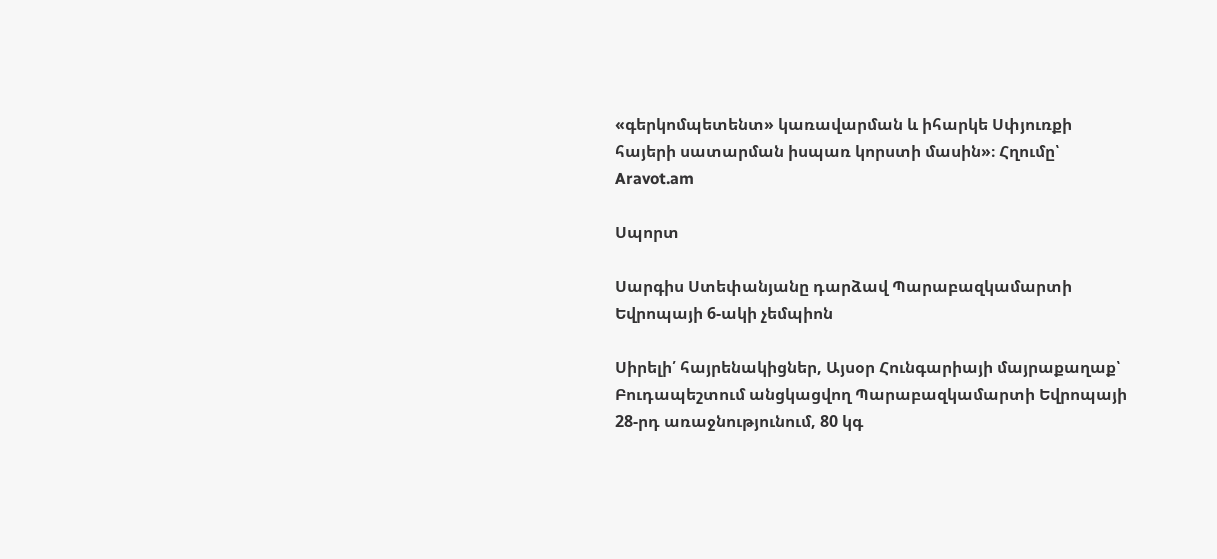«գերկոմպետենտ» կառավարման և իհարկե Սփյուռքի հայերի սատարման իսպառ կորստի մասին»։ Հղումը՝ Aravot.am

Սպորտ

Սարգիս Ստեփանյանը դարձավ Պարաբազկամարտի Եվրոպայի 6-ակի չեմպիոն

Սիրելի՛ հայրենակիցներ, Այսօր Հունգարիայի մայրաքաղաք՝ Բուդապեշտում անցկացվող Պարաբազկամարտի Եվրոպայի 28-րդ առաջնությունում, 80 կգ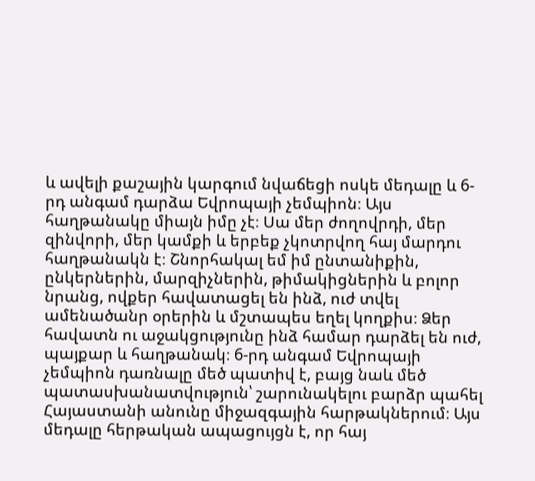և ավելի քաշային կարգում նվաճեցի ոսկե մեդալը և 6-րդ անգամ դարձա Եվրոպայի չեմպիոն։ Այս հաղթանակը միայն իմը չէ։ Սա մեր ժողովրդի, մեր զինվորի, մեր կամքի և երբեք չկոտրվող հայ մարդու հաղթանակն է։ Շնորհակալ եմ իմ ընտանիքին, ընկերներին, մարզիչներին, թիմակիցներին և բոլոր նրանց, ովքեր հավատացել են ինձ, ուժ տվել ամենածանր օրերին և մշտապես եղել կողքիս։ Ձեր հավատն ու աջակցությունը ինձ համար դարձել են ուժ, պայքար և հաղթանակ։ 6-րդ անգամ Եվրոպայի չեմպիոն դառնալը մեծ պատիվ է, բայց նաև մեծ պատասխանատվություն՝ շարունակելու բարձր պահել Հայաստանի անունը միջազգային հարթակներում։ Այս մեդալը հերթական ապացույցն է, որ հայ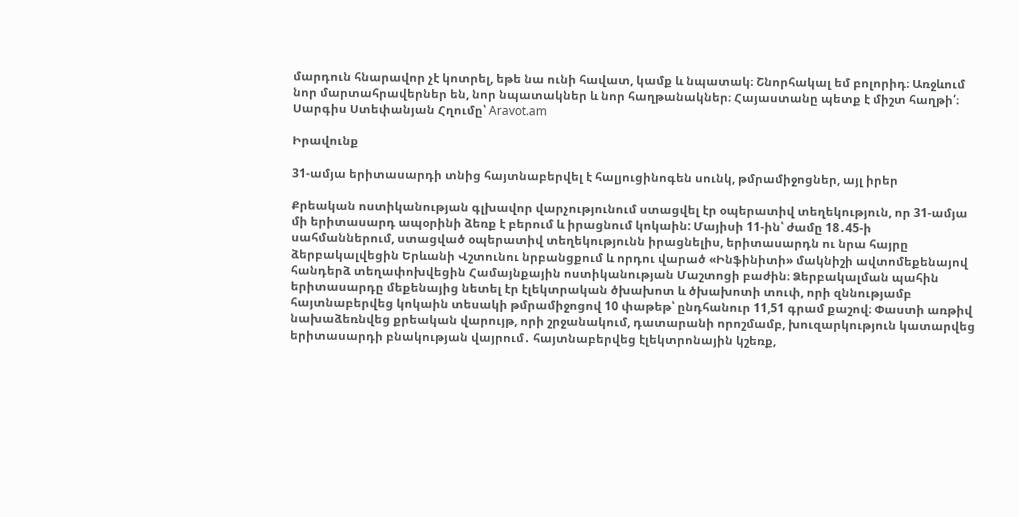մարդուն հնարավոր չէ կոտրել, եթե նա ունի հավատ, կամք և նպատակ։ Շնորհակալ եմ բոլորիդ։ Առջևում նոր մարտահրավերներ են, նոր նպատակներ և նոր հաղթանակներ։ Հայաստանը պետք է միշտ հաղթի՛։ Սարգիս Ստեփանյան Հղումը՝ Aravot.am

Իրավունք

31-ամյա երիտասարդի տնից հայտնաբերվել է հալյուցինոգեն սունկ, թմրամիջոցներ, այլ իրեր

Քրեական ոստիկանության գլխավոր վարչությունում ստացվել էր օպերատիվ տեղեկություն, որ 31-ամյա մի երիտասարդ ապօրինի ձեռք է բերում և իրացնում կոկաին: Մայիսի 11-ին՝ ժամը 18․45-ի սահմաններում, ստացված օպերատիվ տեղեկությունն իրացնելիս, երիտասարդն ու նրա հայրը ձերբակալվեցին Երևանի Վշտունու նրբանցքում և որդու վարած «Ինֆինիտի» մակնիշի ավտոմեքենայով հանդերձ տեղափոխվեցին Համայնքային ոստիկանության Մաշտոցի բաժին։ Ձերբակալման պահին երիտասարդը մեքենայից նետել էր էլեկտրական ծխախոտ և ծխախոտի տուփ, որի զննությամբ հայտնաբերվեց կոկաին տեսակի թմրամիջոցով 10 փաթեթ՝ ընդհանուր 11,51 գրամ քաշով։ Փաստի առթիվ նախաձեռնվեց քրեական վարույթ, որի շրջանակում, դատարանի որոշմամբ, խուզարկություն կատարվեց երիտասարդի բնակության վայրում․ հայտնաբերվեց էլեկտրոնային կշեռք,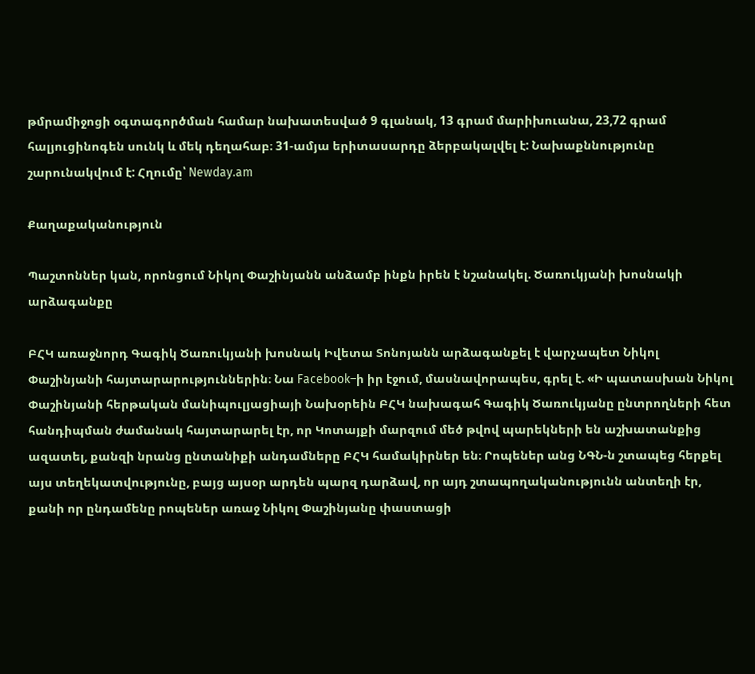թմրամիջոցի օգտագործման համար նախատեսված 9 գլանակ, 13 գրամ մարիխուանա, 23,72 գրամ հալյուցինոգեն սունկ և մեկ դեղահաբ։ 31-ամյա երիտասարդը ձերբակալվել է: Նախաքննությունը շարունակվում է: Հղումը՝ Newday.am

Քաղաքականություն

Պաշտոններ կան, որոնցում Նիկոլ Փաշինյանն անձամբ ինքն իրեն է նշանակել. Ծառուկյանի խոսնակի արձագանքը

ԲՀԿ առաջնորդ Գագիկ Ծառուկյանի խոսնակ Իվետա Տոնոյանն արձագանքել է վարչապետ Նիկոլ Փաշինյանի հայտարարություններին։ Նա Facebook–ի իր էջում, մասնավորապես, գրել է. «Ի պատասխան Նիկոլ Փաշինյանի հերթական մանիպուլյացիայի Նախօրեին ԲՀԿ նախագահ Գագիկ Ծառուկյանը ընտրողների հետ հանդիպման ժամանակ հայտարարել էր, որ Կոտայքի մարզում մեծ թվով պարեկների են աշխատանքից ազատել, քանզի նրանց ընտանիքի անդամները ԲՀԿ համակիրներ են։ Րոպեներ անց ՆԳՆ-ն շտապեց հերքել այս տեղեկատվությունը, բայց այսօր արդեն պարզ դարձավ, որ այդ շտապողականությունն անտեղի էր, քանի որ ընդամենը րոպեներ առաջ Նիկոլ Փաշինյանը փաստացի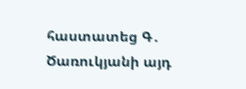հաստատեց Գ․ Ծառուկյանի այդ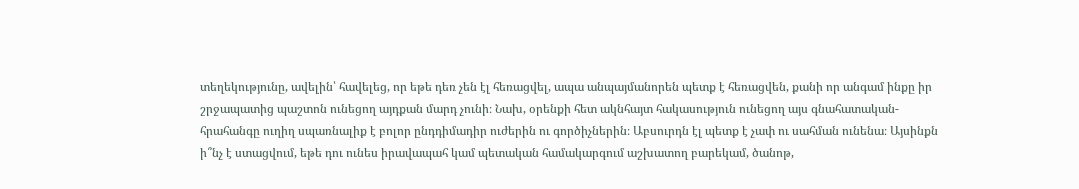տեղեկությունը, ավելին՝ հավելեց, որ եթե դեռ չեն էլ հեռացվել, ապա անպայմանորեն պետք է հեռացվեն, քանի որ անգամ ինքը իր շրջապատից պաշտոն ունեցող այդքան մարդ չունի։ Նախ, օրենքի հետ ակնհայտ հակասություն ունեցող այս գնահատական-հրահանգը ուղիղ սպառնալիք է բոլոր ընդդիմադիր ուժերին ու գործիչներին։ Աբսուրդն էլ պետք է չափ ու սահման ունենա։ Այսինքն ի՞նչ է ստացվում, եթե դու ունես իրավապահ կամ պետական համակարգում աշխատող բարեկամ, ծանոթ,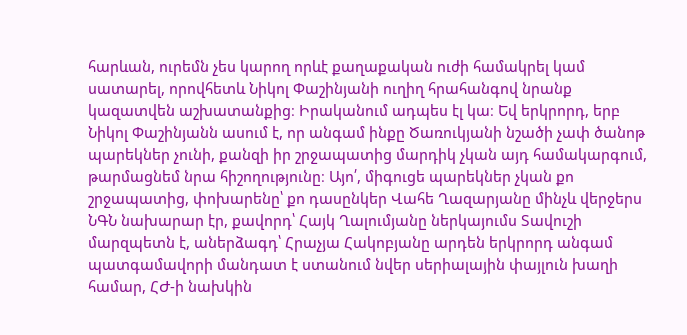հարևան, ուրեմն չես կարող որևէ քաղաքական ուժի համակրել կամ սատարել, որովհետև Նիկոլ Փաշինյանի ուղիղ հրահանգով նրանք կազատվեն աշխատանքից։ Իրականում ադպես էլ կա։ Եվ երկրորդ, երբ Նիկոլ Փաշինյանն ասում է, որ անգամ ինքը Ծառուկյանի նշածի չափ ծանոթ պարեկներ չունի, քանզի իր շրջապատից մարդիկ չկան այդ համակարգում, թարմացնեմ նրա հիշողությունը։ Այո՛, միգուցե պարեկներ չկան քո շրջապատից, փոխարենը՝ քո դասընկեր Վահե Ղազարյանը մինչև վերջերս ՆԳՆ նախարար էր, քավորդ՝ Հայկ Ղալումյանը ներկայումս Տավուշի մարզպետն է, աներձագդ՝ Հրաչյա Հակոբյանը արդեն երկրորդ անգամ պատգամավորի մանդատ է ստանում նվեր սերիալային փայլուն խաղի համար, ՀԺ-ի նախկին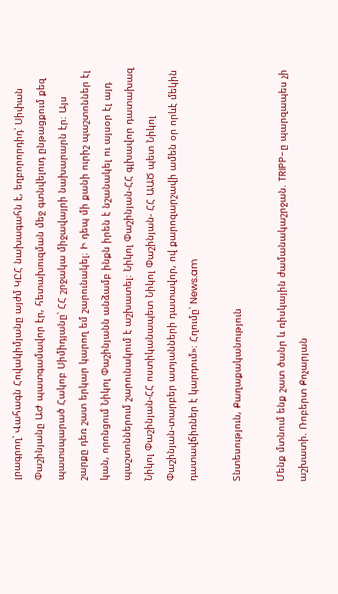լրագրող՝ Վահագն Հովակիմյանը այժմ ԿԸՀ նախագահն է, եղբորորդիդ՝ Սիփան Փաշինյանը ԱԺ պատգամավոր էր, հետախուզման մեջ գտնվելուդ ընթացքում քեզ պատսպարած Հակոբ Սիմիդյանը՝ ՀՀ շրջակա միջավայրի նախարարն էր։ Այս շարքը դեռ շատ երկար կարող եմ շարունակել։ Ի դեպ մի քանի ուրիշ պաշտոններ էլ կան, որոնցում Նիկոլ Փաշինյանն անձամբ ինքն իրեն է նշանակել ու այսօր էլ այդ պաշտոններում շարունակում է աշխատել։ Նիկոլ Փաշինյան-ՀՀ գլխավոր դատախազ Նիկոլ Փաշինյան-ՀՀ ոստիկանապետ Նիկոլ Փաշինյան- ՀՀ ԱԱԾ պետ Նիկոլ Փաշինյան-տարբեր ատյանների դատավոր, ով քարոզարշավի ամեն օր որևէ մեկին դատավճիռներ է կարդում»։ Հղումը՝ News.am

Տնտեսություն, Քաղաքականություն

Մենք մտնում ենք շատ ծանր և ռիսկային ժամանակաշրջան. TRIPP-ը պարզապես չի աշխատի. Ռոբերտ Քոչարյան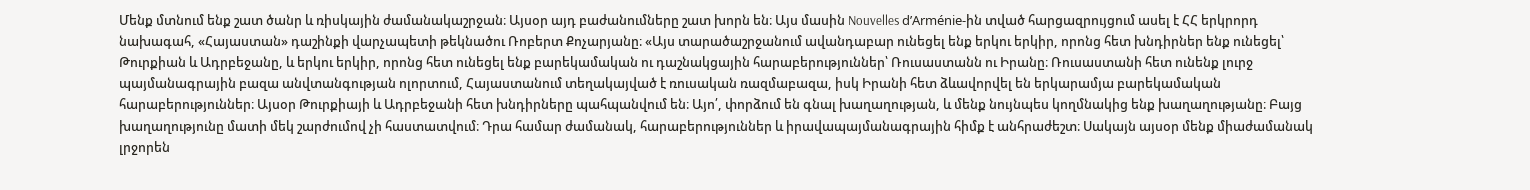Մենք մտնում ենք շատ ծանր և ռիսկային ժամանակաշրջան։ Այսօր այդ բաժանումները շատ խորն են։ Այս մասին Nouvelles d’Arménie-ին տված հարցազրույցում ասել է ՀՀ երկրորդ նախագահ, «Հայաստան» դաշինքի վարչապետի թեկնածու Ռոբերտ Քոչարյանը։ «Այս տարածաշրջանում ավանդաբար ունեցել ենք երկու երկիր, որոնց հետ խնդիրներ ենք ունեցել՝ Թուրքիան և Ադրբեջանը, և երկու երկիր, որոնց հետ ունեցել ենք բարեկամական ու դաշնակցային հարաբերություններ՝ Ռուսաստանն ու Իրանը։ Ռուսաստանի հետ ունենք լուրջ պայմանագրային բազա անվտանգության ոլորտում, Հայաստանում տեղակայված է ռուսական ռազմաբազա, իսկ Իրանի հետ ձևավորվել են երկարամյա բարեկամական հարաբերություններ։ Այսօր Թուրքիայի և Ադրբեջանի հետ խնդիրները պահպանվում են։ Այո՛, փորձում են գնալ խաղաղության, և մենք նույնպես կողմնակից ենք խաղաղությանը։ Բայց խաղաղությունը մատի մեկ շարժումով չի հաստատվում։ Դրա համար ժամանակ, հարաբերություններ և իրավապայմանագրային հիմք է անհրաժեշտ։ Սակայն այսօր մենք միաժամանակ լրջորեն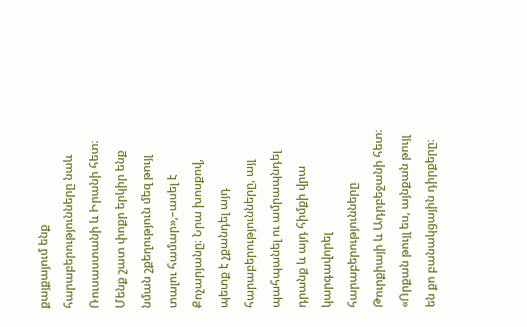քայքայում ենք հարաբերությունները նաև Ռուսաստանի և Իրանի հետ։ Մենք շատ փոքր երկիր ենք նման շքեղություն մեզ թույլ տալու համար»,–ասել է Քոչարյանը։ Նրա խոսքով, պետք է չքանդել այդ հարաբերությունները, այլ պահպանել ու ամրապնդել դրանք և այդ հիմքի վրա կարգավորել հարաբերությունները Թուրքիայի և Ադրբեջանի հետ։ «Որքան թույլ ես, այնքան թույլ են քո բանակցային դիրքերը։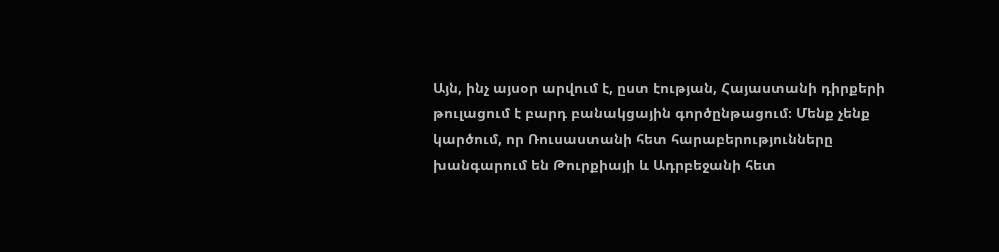Այն, ինչ այսօր արվում է, ըստ էության, Հայաստանի դիրքերի թուլացում է բարդ բանակցային գործընթացում։ Մենք չենք կարծում, որ Ռուսաստանի հետ հարաբերությունները խանգարում են Թուրքիայի և Ադրբեջանի հետ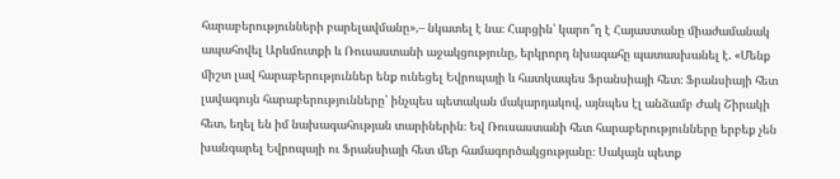հարաբերությունների բարելավմանը»,– նկատել է նա։ Հարցին՝ կարո՞ղ է Հայաստանը միաժամանակ ապահովել Արևմուտքի և Ռուսաստանի աջակցությունը, երկրորդ նխագահը պատասխանել է. «Մենք միշտ լավ հարաբերություններ ենք ունեցել Եվրոպայի և հատկապես Ֆրանսիայի հետ։ Ֆրանսիայի հետ լավագույն հարաբերությունները՝ ինչպես պետական մակարդակով, այնպես էլ անձամբ Ժակ Շիրակի հետ, եղել են իմ նախագահության տարիներին։ Եվ Ռուսաստանի հետ հարաբերությունները երբեք չեն խանգարել Եվրոպայի ու Ֆրանսիայի հետ մեր համագործակցությանը։ Սակայն պետք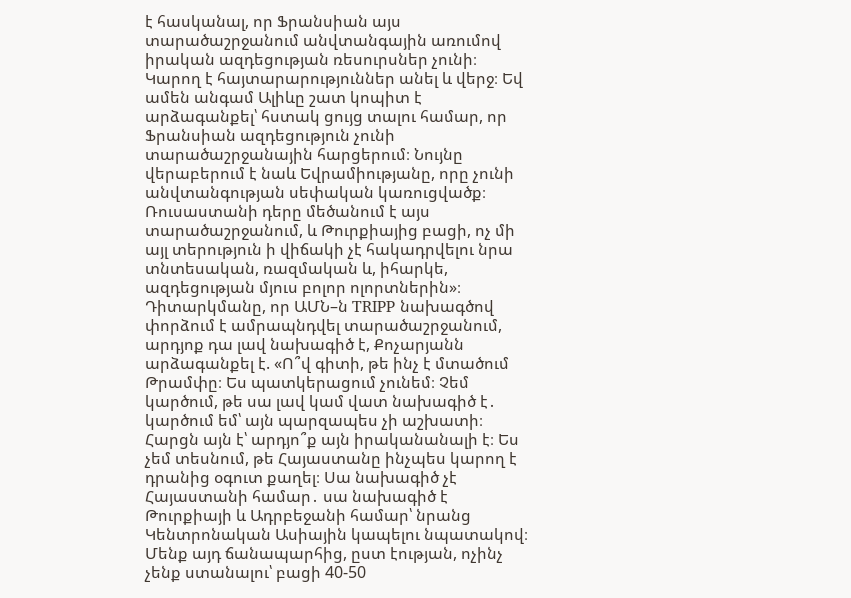է հասկանալ, որ Ֆրանսիան այս տարածաշրջանում անվտանգային առումով իրական ազդեցության ռեսուրսներ չունի։ Կարող է հայտարարություններ անել և վերջ։ Եվ ամեն անգամ Ալիևը շատ կոպիտ է արձագանքել՝ հստակ ցույց տալու համար, որ Ֆրանսիան ազդեցություն չունի տարածաշրջանային հարցերում։ Նույնը վերաբերում է նաև Եվրամիությանը, որը չունի անվտանգության սեփական կառուցվածք։ Ռուսաստանի դերը մեծանում է այս տարածաշրջանում, և Թուրքիայից բացի, ոչ մի այլ տերություն ի վիճակի չէ հակադրվելու նրա տնտեսական, ռազմական և, իհարկե, ազդեցության մյուս բոլոր ոլորտներին»։ Դիտարկմանը, որ ԱՄՆ–ն TRIPP նախագծով փորձում է ամրապնդվել տարածաշրջանում, արդյոք դա լավ նախագիծ է, Քոչարյանն արձագանքել է. «Ո՞վ գիտի, թե ինչ է մտածում Թրամփը։ Ես պատկերացում չունեմ։ Չեմ կարծում, թե սա լավ կամ վատ նախագիծ է․ կարծում եմ՝ այն պարզապես չի աշխատի։ Հարցն այն է՝ արդյո՞ք այն իրականանալի է։ Ես չեմ տեսնում, թե Հայաստանը ինչպես կարող է դրանից օգուտ քաղել։ Սա նախագիծ չէ Հայաստանի համար․ սա նախագիծ է Թուրքիայի և Ադրբեջանի համար՝ նրանց Կենտրոնական Ասիային կապելու նպատակով։ Մենք այդ ճանապարհից, ըստ էության, ոչինչ չենք ստանալու՝ բացի 40-50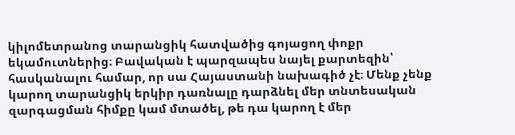կիլոմետրանոց տարանցիկ հատվածից գոյացող փոքր եկամուտներից։ Բավական է պարզապես նայել քարտեզին՝ հասկանալու համար, որ սա Հայաստանի նախագիծ չէ։ Մենք չենք կարող տարանցիկ երկիր դառնալը դարձնել մեր տնտեսական զարգացման հիմքը կամ մտածել, թե դա կարող է մեր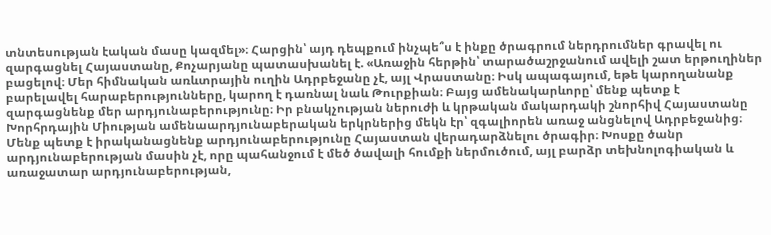տնտեսության էական մասը կազմել»։ Հարցին՝ այդ դեպքում ինչպե՞ս է ինքը ծրագրում ներդրումներ գրավել ու զարգացնել Հայաստանը, Քոչարյանը պատասխանել է. «Առաջին հերթին՝ տարածաշրջանում ավելի շատ երթուղիներ բացելով։ Մեր հիմնական առևտրային ուղին Ադրբեջանը չէ, այլ Վրաստանը։ Իսկ ապագայում, եթե կարողանանք բարելավել հարաբերությունները, կարող է դառնալ նաև Թուրքիան։ Բայց ամենակարևորը՝ մենք պետք է զարգացնենք մեր արդյունաբերությունը։ Իր բնակչության ներուժի և կրթական մակարդակի շնորհիվ Հայաստանը Խորհրդային Միության ամենաարդյունաբերական երկրներից մեկն էր՝ զգալիորեն առաջ անցնելով Ադրբեջանից։ Մենք պետք է իրականացնենք արդյունաբերությունը Հայաստան վերադարձնելու ծրագիր։ Խոսքը ծանր արդյունաբերության մասին չէ, որը պահանջում է մեծ ծավալի հումքի ներմուծում, այլ բարձր տեխնոլոգիական և առաջատար արդյունաբերության,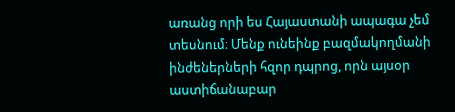առանց որի ես Հայաստանի ապագա չեմ տեսնում։ Մենք ունեինք բազմակողմանի ինժեներների հզոր դպրոց, որն այսօր աստիճանաբար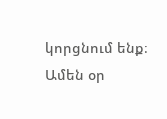կորցնում ենք։ Ամեն օր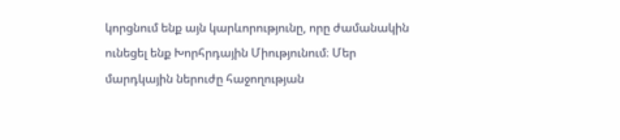կորցնում ենք այն կարևորությունը, որը ժամանակին ունեցել ենք Խորհրդային Միությունում։ Մեր մարդկային ներուժը հաջողության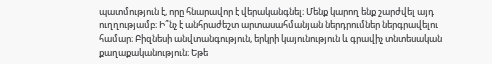պատմություն է, որը հնարավոր է վերականգնել։ Մենք կարող ենք շարժվել այդ ուղղությամբ։ Ի՞նչ է անհրաժեշտ արտասահմանյան ներդրումներ ներգրավելու համար։ Բիզնեսի անվտանգություն, երկրի կայունություն և գրավիչ տնտեսական քաղաքականություն։ Եթե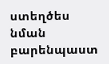ստեղծես նման բարենպաստ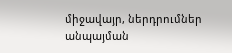միջավայր, ներդրումներ անպայման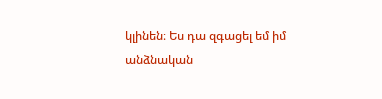կլինեն։ Ես դա զգացել եմ իմ անձնական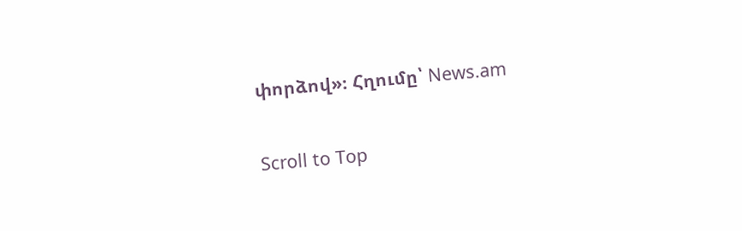փորձով»։ Հղումը՝ News.am

Scroll to Top